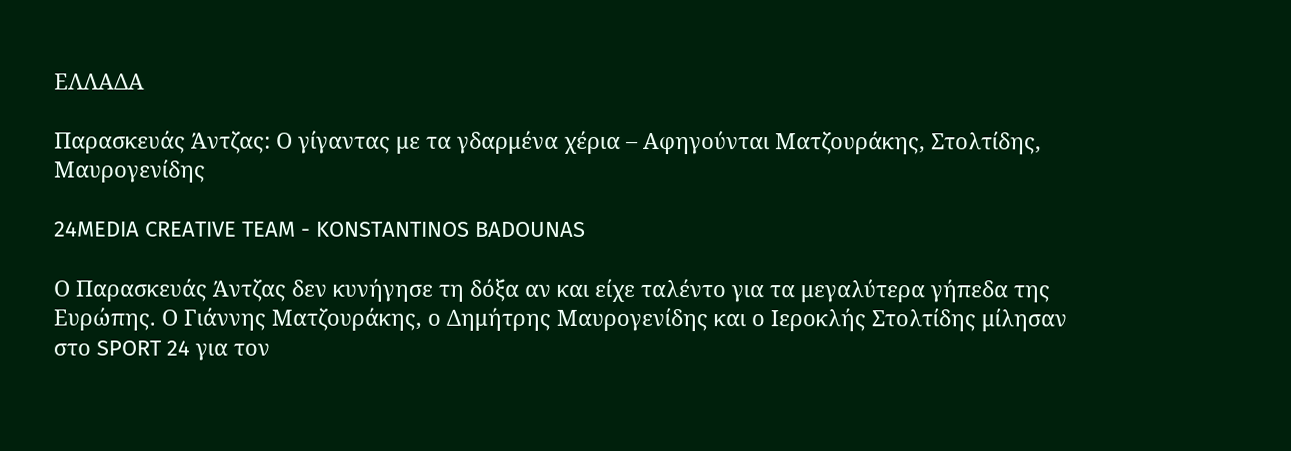ΕΛΛΑΔΑ

Παρασκευάς Άντζας: Ο γίγαντας με τα γδαρμένα χέρια – Αφηγούνται Ματζουράκης, Στολτίδης, Μαυρογενίδης

24MEDIA CREATIVE TEAM - KONSTANTINOS BADOUNAS

Ο Παρασκευάς Άντζας δεν κυνήγησε τη δόξα αν και είχε ταλέντο για τα μεγαλύτερα γήπεδα της Ευρώπης. Ο Γιάννης Ματζουράκης, ο Δημήτρης Μαυρογενίδης και ο Ιεροκλής Στολτίδης μίλησαν στο SPORT 24 για τον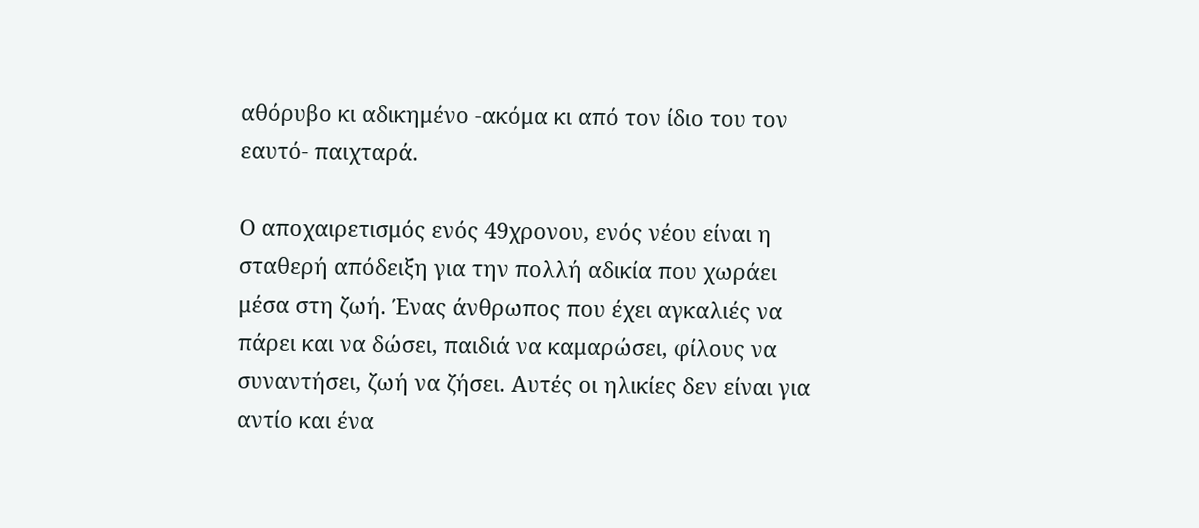αθόρυβο κι αδικημένο -ακόμα κι από τον ίδιο του τον εαυτό- παιχταρά.

Ο αποχαιρετισμός ενός 49χρονου, ενός νέου είναι η σταθερή απόδειξη για την πολλή αδικία που χωράει μέσα στη ζωή. Ένας άνθρωπος που έχει αγκαλιές να πάρει και να δώσει, παιδιά να καμαρώσει, φίλους να συναντήσει, ζωή να ζήσει. Αυτές οι ηλικίες δεν είναι για αντίο και ένα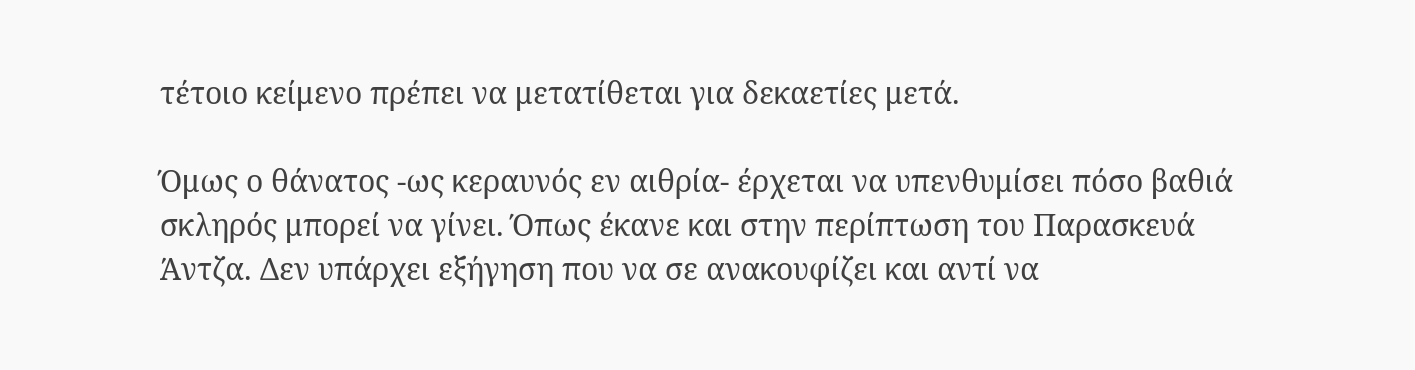τέτοιο κείμενο πρέπει να μετατίθεται για δεκαετίες μετά.

Όμως ο θάνατος -ως κεραυνός εν αιθρία- έρχεται να υπενθυμίσει πόσο βαθιά σκληρός μπορεί να γίνει. Όπως έκανε και στην περίπτωση του Παρασκευά Άντζα. Δεν υπάρχει εξήγηση που να σε ανακουφίζει και αντί να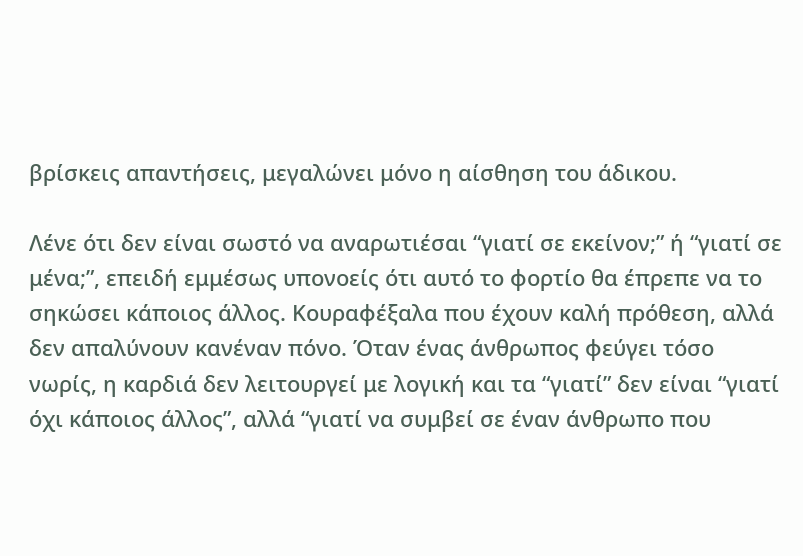βρίσκεις απαντήσεις, μεγαλώνει μόνο η αίσθηση του άδικου.

Λένε ότι δεν είναι σωστό να αναρωτιέσαι “γιατί σε εκείνον;” ή “γιατί σε μένα;”, επειδή εμμέσως υπονοείς ότι αυτό το φορτίο θα έπρεπε να το σηκώσει κάποιος άλλος. Κουραφέξαλα που έχουν καλή πρόθεση, αλλά δεν απαλύνουν κανέναν πόνο. Όταν ένας άνθρωπος φεύγει τόσο νωρίς, η καρδιά δεν λειτουργεί με λογική και τα “γιατί” δεν είναι “γιατί όχι κάποιος άλλος”, αλλά “γιατί να συμβεί σε έναν άνθρωπο που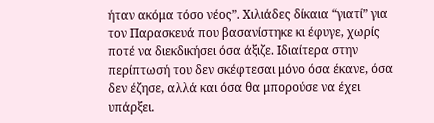ήταν ακόμα τόσο νέος”. Χιλιάδες δίκαια “γιατί” για τον Παρασκευά που βασανίστηκε κι έφυγε, χωρίς ποτέ να διεκδικήσει όσα άξιζε. Ιδιαίτερα στην περίπτωσή του δεν σκέφτεσαι μόνο όσα έκανε, όσα δεν έζησε, αλλά και όσα θα μπορούσε να έχει υπάρξει.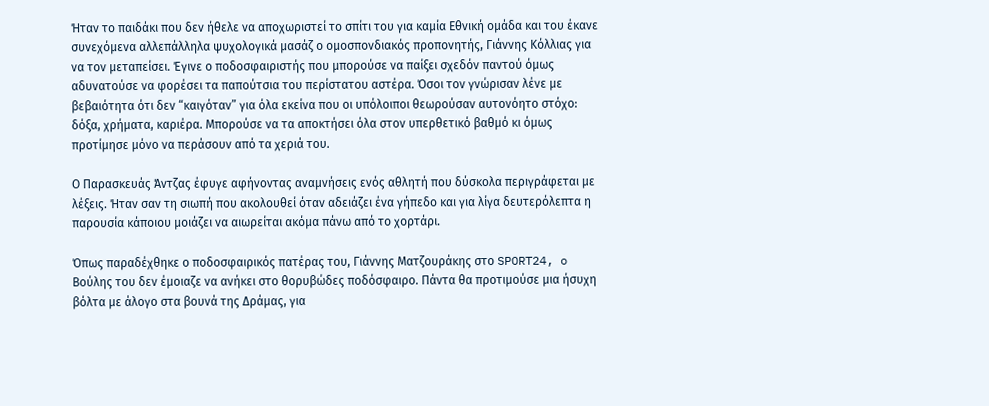Ήταν το παιδάκι που δεν ήθελε να αποχωριστεί το σπίτι του για καμία Εθνική ομάδα και του έκανε συνεχόμενα αλλεπάλληλα ψυχολογικά μασάζ ο ομοσπονδιακός προπονητής, Γιάννης Κόλλιας για να τον μεταπείσει. Έγινε ο ποδοσφαιριστής που μπορούσε να παίξει σχεδόν παντού όμως αδυνατούσε να φορέσει τα παπούτσια του περίστατου αστέρα. Όσοι τον γνώρισαν λένε με βεβαιότητα ότι δεν “καιγόταν” για όλα εκείνα που οι υπόλοιποι θεωρούσαν αυτονόητο στόχο: δόξα, χρήματα, καριέρα. Μπορούσε να τα αποκτήσει όλα στον υπερθετικό βαθμό κι όμως προτίμησε μόνο να περάσουν από τα χεριά του.

Ο Παρασκευάς Άντζας έφυγε αφήνοντας αναμνήσεις ενός αθλητή που δύσκολα περιγράφεται με λέξεις. Ήταν σαν τη σιωπή που ακολουθεί όταν αδειάζει ένα γήπεδο και για λίγα δευτερόλεπτα η παρουσία κάποιου μοιάζει να αιωρείται ακόμα πάνω από το χορτάρι.

Όπως παραδέχθηκε ο ποδοσφαιρικός πατέρας του, Γιάννης Ματζουράκης στο SPORT24, o Βούλης του δεν έμοιαζε να ανήκει στο θορυβώδες ποδόσφαιρο. Πάντα θα προτιμούσε μια ήσυχη βόλτα με άλογο στα βουνά της Δράμας, για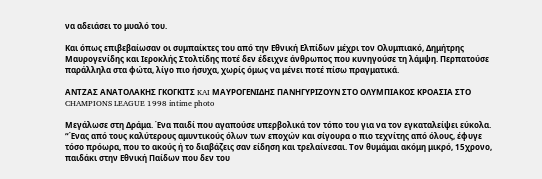να αδειάσει το μυαλό του.

Και όπως επιβεβαίωσαν οι συμπαίκτες του από την Εθνική Ελπίδων μέχρι τον Ολυμπιακό, Δημήτρης Μαυρογενίδης και Ιεροκλής Στολτίδης ποτέ δεν έδειχνε άνθρωπος που κυνηγούσε τη λάμψη. Περπατούσε παράλληλα στα φώτα, λίγο πιο ήσυχα, χωρίς όμως να μένει ποτέ πίσω πραγματικά.

ΑΝΤΖΑΣ ΑΝΑΤΟΛΑΚΗΣ ΓΚΟΓΚΙΤΣ KAI ΜΑΥΡΟΓΕΝΙΔΗΣ ΠΑΝΗΓΥΡΙΖΟΥΝ ΣΤΟ ΟΛΥΜΠΙΑΚΟΣ ΚΡΟΑΣΙΑ ΣΤΟ CHAMPIONS LEAGUE 1998 intime photo

Μεγάλωσε στη Δράμα. Ένα παιδί που αγαπούσε υπερβολικά τον τόπο του για να τον εγκαταλείψει εύκολα. “Ένας από τους καλύτερους αμυντικούς όλων των εποχών και σίγουρα ο πιο τεχνίτης από όλους, έφυγε τόσο πρόωρα, που το ακούς ή το διαβάζεις σαν είδηση και τρελαίνεσαι. Τον θυμάμαι ακόμη μικρό, 15χρονο, παιδάκι στην Εθνική Παίδων που δεν του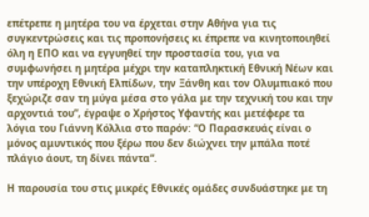επέτρεπε η μητέρα του να έρχεται στην Αθήνα για τις συγκεντρώσεις και τις προπονήσεις κι έπρεπε να κινητοποιηθεί όλη η ΕΠΟ και να εγγυηθεί την προστασία του, για να συμφωνήσει η μητέρα μέχρι την καταπληκτική Εθνική Νέων και την υπέροχη Εθνική Ελπίδων, την Ξάνθη και τον Ολυμπιακό που ξεχώριζε σαν τη μύγα μέσα στο γάλα με την τεχνική του και την αρχοντιά του”, έγραψε ο Χρήστος Υφαντής και μετέφερε τα λόγια του Γιάννη Κόλλια στο παρόν: “Ο Παρασκευάς είναι ο μόνος αμυντικός που ξέρω που δεν διώχνει την μπάλα ποτέ πλάγιο άουτ, τη δίνει πάντα“.

Η παρουσία του στις μικρές Εθνικές ομάδες συνδυάστηκε με τη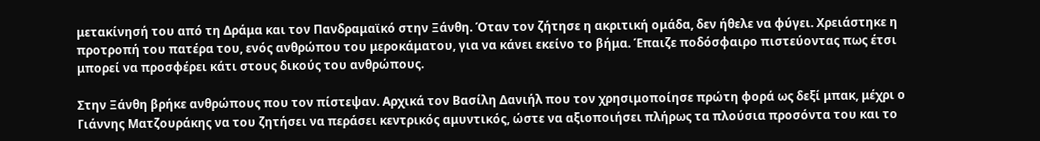μετακίνησή του από τη Δράμα και τον Πανδραμαϊκό στην Ξάνθη. Όταν τον ζήτησε η ακριτική ομάδα, δεν ήθελε να φύγει. Χρειάστηκε η προτροπή του πατέρα του, ενός ανθρώπου του μεροκάματου, για να κάνει εκείνο το βήμα. Έπαιζε ποδόσφαιρο πιστεύοντας πως έτσι μπορεί να προσφέρει κάτι στους δικούς του ανθρώπους.

Στην Ξάνθη βρήκε ανθρώπους που τον πίστεψαν. Αρχικά τον Βασίλη Δανιήλ που τον χρησιμοποίησε πρώτη φορά ως δεξί μπακ, μέχρι ο Γιάννης Ματζουράκης να του ζητήσει να περάσει κεντρικός αμυντικός, ώστε να αξιοποιήσει πλήρως τα πλούσια προσόντα του και το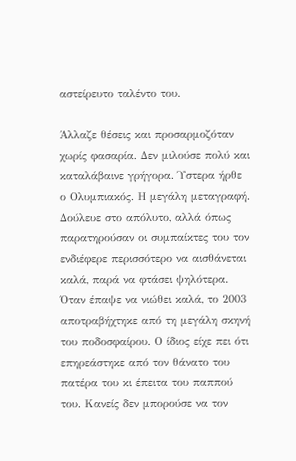αστείρευτο ταλέντο του.

Άλλαζε θέσεις και προσαρμοζόταν χωρίς φασαρία. Δεν μιλούσε πολύ και καταλάβαινε γρήγορα. Ύστερα ήρθε ο Ολυμπιακός. Η μεγάλη μεταγραφή. Δούλευε στο απόλυτο, αλλά όπως παρατηρούσαν οι συμπαίκτες του τον ενδιέφερε περισσότερο να αισθάνεται καλά, παρά να φτάσει ψηλότερα. Όταν έπαψε να νιώθει καλά, το 2003 αποτραβήχτηκε από τη μεγάλη σκηνή του ποδοσφαίρου. Ο ίδιος είχε πει ότι επηρεάστηκε από τον θάνατο του πατέρα του κι έπειτα του παππού του. Κανείς δεν μπορούσε να τον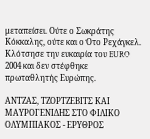μεταπείσει. Ούτε ο Σωκράτης Κόκκαλης, ούτε και ο Ότο Ρεχάγκελ. Κλότσησε την ευκαιρία του EURO 2004 και δεν στέφθηκε πρωταθλητής Ευρώπης.

ΑΝΤΖΑΣ, ΤΖΟΡΤΖΕΒΙΤΣ ΚΑΙ ΜΑΥΡΟΓΕΝΙΔΗΣ ΣΤΟ ΦΙΛΙΚΟ ΟΛΥΜΠΙΑΚΟΣ - ΕΡΥΘΡΟΣ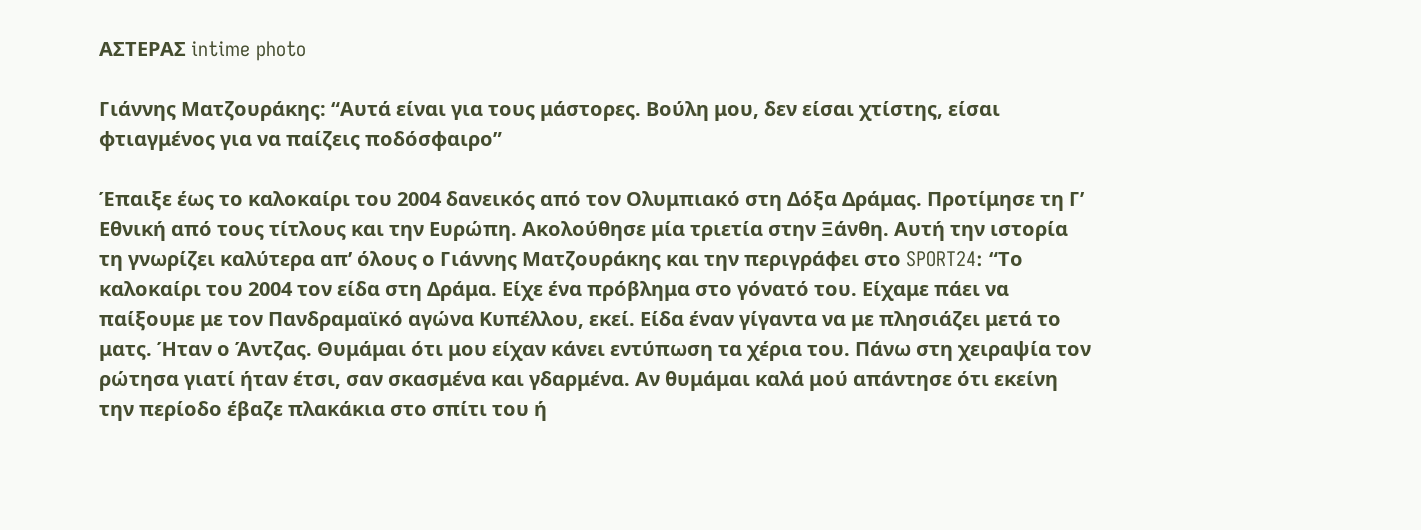ΑΣΤΕΡΑΣ intime photo

Γιάννης Ματζουράκης: “Αυτά είναι για τους μάστορες. Βούλη μου, δεν είσαι χτίστης, είσαι φτιαγμένος για να παίζεις ποδόσφαιρο”

Έπαιξε έως το καλοκαίρι του 2004 δανεικός από τον Ολυμπιακό στη Δόξα Δράμας. Προτίμησε τη Γ’ Εθνική από τους τίτλους και την Ευρώπη. Ακολούθησε μία τριετία στην Ξάνθη. Αυτή την ιστορία τη γνωρίζει καλύτερα απ’ όλους ο Γιάννης Ματζουράκης και την περιγράφει στο SPORT24: “Το καλοκαίρι του 2004 τον είδα στη Δράμα. Είχε ένα πρόβλημα στο γόνατό του. Είχαμε πάει να παίξουμε με τον Πανδραμαϊκό αγώνα Κυπέλλου, εκεί. Είδα έναν γίγαντα να με πλησιάζει μετά το ματς. Ήταν ο Άντζας. Θυμάμαι ότι μου είχαν κάνει εντύπωση τα χέρια του. Πάνω στη χειραψία τον ρώτησα γιατί ήταν έτσι, σαν σκασμένα και γδαρμένα. Αν θυμάμαι καλά μού απάντησε ότι εκείνη την περίοδο έβαζε πλακάκια στο σπίτι του ή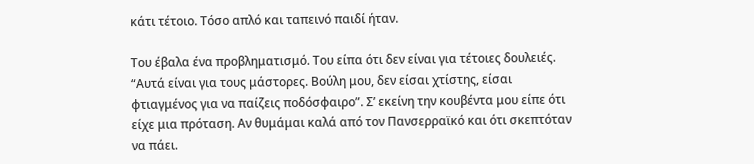κάτι τέτοιο. Τόσο απλό και ταπεινό παιδί ήταν.

Του έβαλα ένα προβληματισμό. Του είπα ότι δεν είναι για τέτοιες δουλειές. “Αυτά είναι για τους μάστορες. Βούλη μου, δεν είσαι χτίστης, είσαι φτιαγμένος για να παίζεις ποδόσφαιρο”. Σ’ εκείνη την κουβέντα μου είπε ότι είχε μια πρόταση. Αν θυμάμαι καλά από τον Πανσερραϊκό και ότι σκεπτόταν να πάει.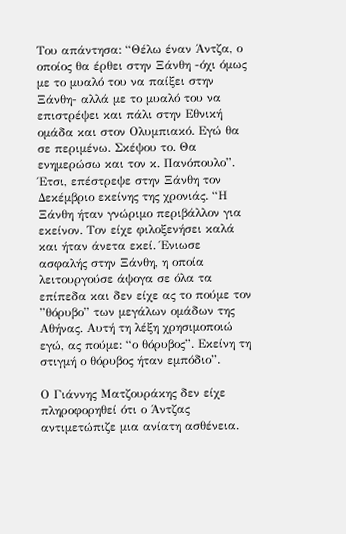Του απάντησα: “Θέλω έναν Άντζα, ο οποίος θα έρθει στην Ξάνθη -όχι όμως με το μυαλό του να παίξει στην Ξάνθη- αλλά με το μυαλό του να επιστρέψει και πάλι στην Εθνική ομάδα και στον Ολυμπιακό. Εγώ θα σε περιμένω. Σκέψου το. Θα ενημερώσω και τον κ. Πανόπουλο”. Έτσι, επέστρεψε στην Ξάνθη τον Δεκέμβριο εκείνης της χρονιάς. “Η Ξάνθη ήταν γνώριμο περιβάλλον για εκείνον. Τον είχε φιλοξενήσει καλά και ήταν άνετα εκεί. Ένιωσε ασφαλής στην Ξάνθη, η οποία λειτουργούσε άψογα σε όλα τα επίπεδα και δεν είχε ας το πούμε τον ”θόρυβο” των μεγάλων ομάδων της Αθήνας. Αυτή τη λέξη χρησιμοποιώ εγώ, ας πούμε: “ο θόρυβος”. Εκείνη τη στιγμή ο θόρυβος ήταν εμπόδιο”.

Ο Γιάννης Ματζουράκης δεν είχε πληροφορηθεί ότι ο Άντζας αντιμετώπιζε μια ανίατη ασθένεια.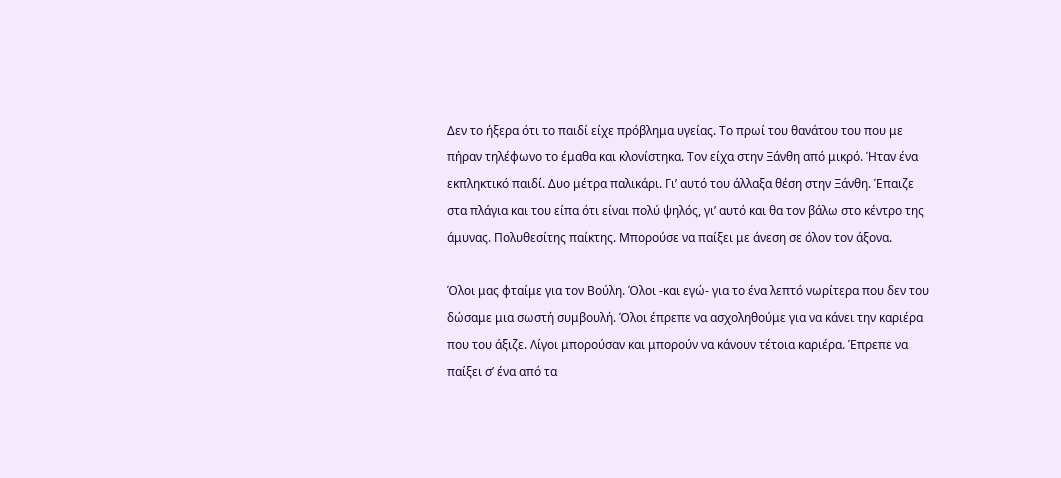Δεν το ήξερα ότι το παιδί είχε πρόβλημα υγείας. Το πρωί του θανάτου του που με πήραν τηλέφωνο το έμαθα και κλονίστηκα. Τον είχα στην Ξάνθη από μικρό. Ήταν ένα εκπληκτικό παιδί. Δυο μέτρα παλικάρι. Γι’ αυτό του άλλαξα θέση στην Ξάνθη. Έπαιζε στα πλάγια και του είπα ότι είναι πολύ ψηλός, γι’ αυτό και θα τον βάλω στο κέντρο της άμυνας. Πολυθεσίτης παίκτης. Μπορούσε να παίξει με άνεση σε όλον τον άξονα.

Όλοι μας φταίμε για τον Βούλη. Όλοι -και εγώ- για το ένα λεπτό νωρίτερα που δεν του δώσαμε μια σωστή συμβουλή. Όλοι έπρεπε να ασχοληθούμε για να κάνει την καριέρα που του άξιζε. Λίγοι μπορούσαν και μπορούν να κάνουν τέτοια καριέρα. Έπρεπε να παίξει σ’ ένα από τα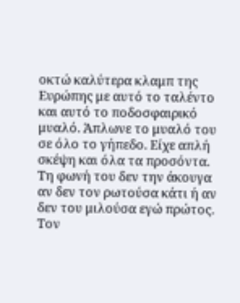οκτώ καλύτερα κλαμπ της Ευρώπης με αυτό το ταλέντο και αυτό το ποδοσφαιρικό μυαλό. Άπλωνε το μυαλό του σε όλο το γήπεδο. Είχε απλή σκέψη και όλα τα προσόντα. Τη φωνή του δεν την άκουγα αν δεν τον ρωτούσα κάτι ή αν δεν του μιλούσα εγώ πρώτος. Τον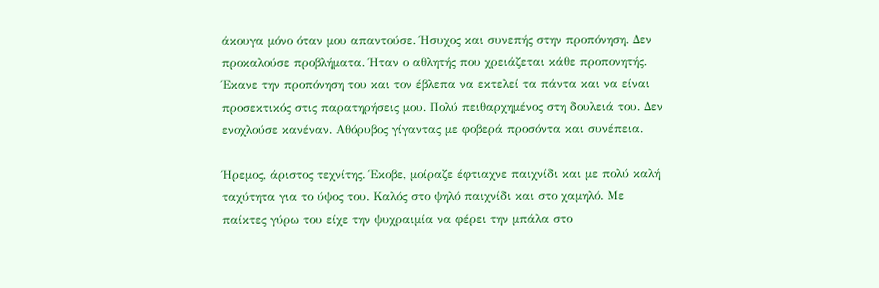άκουγα μόνο όταν μου απαντούσε. Ήσυχος και συνεπής στην προπόνηση. Δεν προκαλούσε προβλήματα. Ήταν ο αθλητής που χρειάζεται κάθε προπονητής. Έκανε την προπόνηση του και τον έβλεπα να εκτελεί τα πάντα και να είναι προσεκτικός στις παρατηρήσεις μου. Πολύ πειθαρχημένος στη δουλειά του. Δεν ενοχλούσε κανέναν. Αθόρυβος γίγαντας με φοβερά προσόντα και συνέπεια.

Ήρεμος, άριστος τεχνίτης. Έκοβε, μοίραζε έφτιαχνε παιχνίδι και με πολύ καλή ταχύτητα για το ύψος του. Καλός στο ψηλό παιχνίδι και στο χαμηλό. Με παίκτες γύρω του είχε την ψυχραιμία να φέρει την μπάλα στο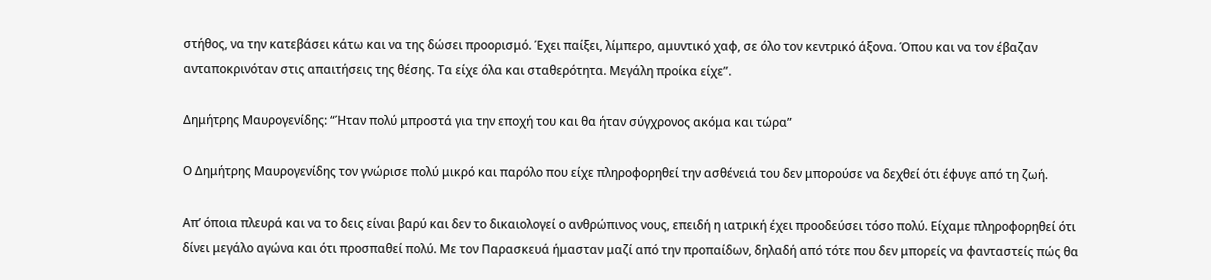στήθος, να την κατεβάσει κάτω και να της δώσει προορισμό. Έχει παίξει, λίμπερο, αμυντικό χαφ, σε όλο τον κεντρικό άξονα. Όπου και να τον έβαζαν ανταποκρινόταν στις απαιτήσεις της θέσης. Τα είχε όλα και σταθερότητα. Μεγάλη προίκα είχε”.

Δημήτρης Μαυρογενίδης: “Ήταν πολύ μπροστά για την εποχή του και θα ήταν σύγχρονος ακόμα και τώρα”

Ο Δημήτρης Μαυρογενίδης τον γνώρισε πολύ μικρό και παρόλο που είχε πληροφορηθεί την ασθένειά του δεν μπορούσε να δεχθεί ότι έφυγε από τη ζωή.

Απ’ όποια πλευρά και να το δεις είναι βαρύ και δεν το δικαιολογεί ο ανθρώπινος νους, επειδή η ιατρική έχει προοδεύσει τόσο πολύ. Είχαμε πληροφορηθεί ότι δίνει μεγάλο αγώνα και ότι προσπαθεί πολύ. Με τον Παρασκευά ήμασταν μαζί από την προπαίδων, δηλαδή από τότε που δεν μπορείς να φανταστείς πώς θα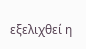εξελιχθεί η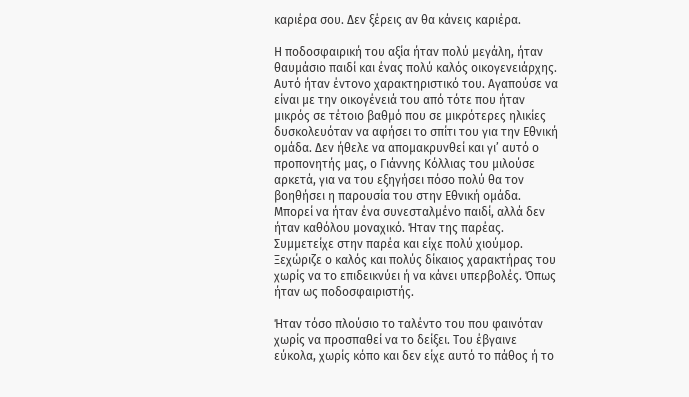καριέρα σου. Δεν ξέρεις αν θα κάνεις καριέρα.

Η ποδοσφαιρική του αξία ήταν πολύ μεγάλη, ήταν θαυμάσιο παιδί και ένας πολύ καλός οικογενειάρχης. Αυτό ήταν έντονο χαρακτηριστικό του. Αγαπούσε να είναι με την οικογένειά του από τότε που ήταν μικρός σε τέτοιο βαθμό που σε μικρότερες ηλικίες δυσκολευόταν να αφήσει το σπίτι του για την Εθνική ομάδα. Δεν ήθελε να απομακρυνθεί και γι’ αυτό ο προπονητής μας, ο Γιάννης Κόλλιας του μιλούσε αρκετά, για να του εξηγήσει πόσο πολύ θα τον βοηθήσει η παρουσία του στην Εθνική ομάδα. Μπορεί να ήταν ένα συνεσταλμένο παιδί, αλλά δεν ήταν καθόλου μοναχικό. Ήταν της παρέας. Συμμετείχε στην παρέα και είχε πολύ χιούμορ. Ξεχώριζε ο καλός και πολύς δίκαιος χαρακτήρας του χωρίς να το επιδεικνύει ή να κάνει υπερβολές. Όπως ήταν ως ποδοσφαιριστής.

Ήταν τόσο πλούσιο το ταλέντο του που φαινόταν χωρίς να προσπαθεί να το δείξει. Του έβγαινε εύκολα, χωρίς κόπο και δεν είχε αυτό το πάθος ή το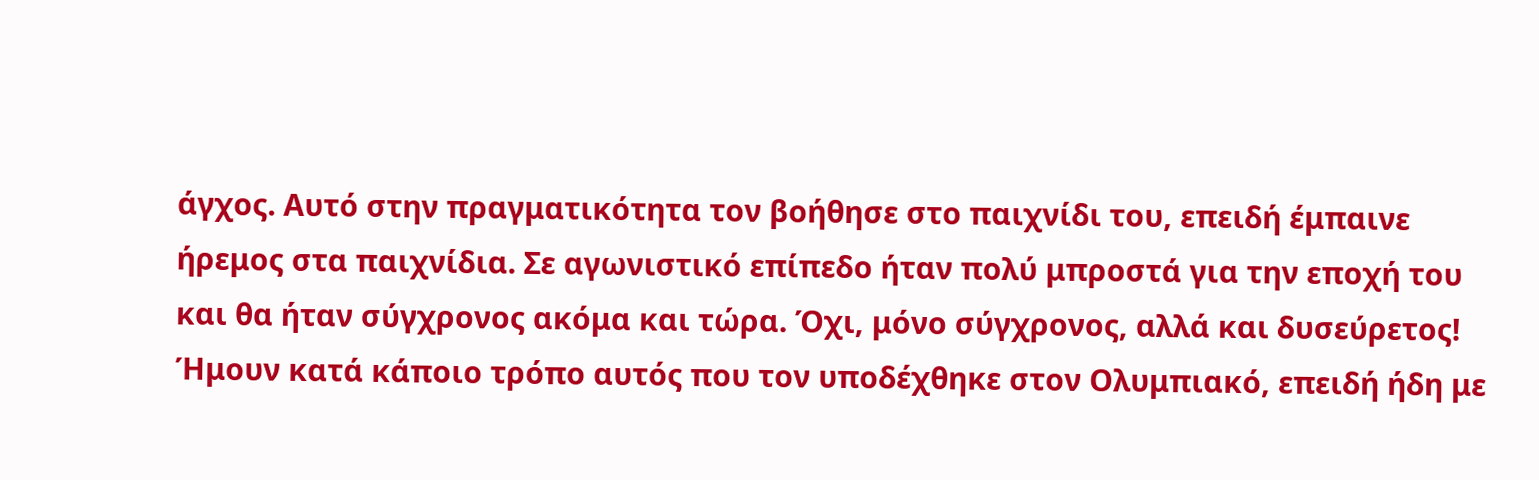άγχος. Αυτό στην πραγματικότητα τον βοήθησε στο παιχνίδι του, επειδή έμπαινε ήρεμος στα παιχνίδια. Σε αγωνιστικό επίπεδο ήταν πολύ μπροστά για την εποχή του και θα ήταν σύγχρονος ακόμα και τώρα. Όχι, μόνο σύγχρονος, αλλά και δυσεύρετος! Ήμουν κατά κάποιο τρόπο αυτός που τον υποδέχθηκε στον Ολυμπιακό, επειδή ήδη με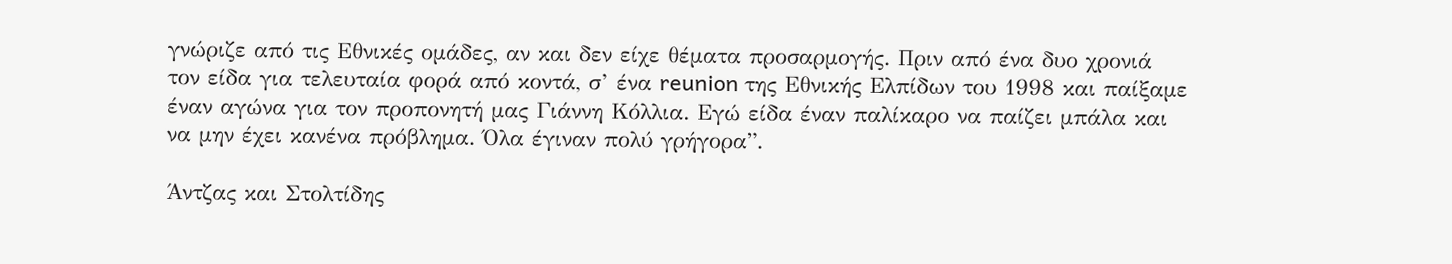γνώριζε από τις Εθνικές ομάδες, αν και δεν είχε θέματα προσαρμογής. Πριν από ένα δυο χρονιά τον είδα για τελευταία φορά από κοντά, σ’ ένα reunion της Εθνικής Ελπίδων του 1998 και παίξαμε έναν αγώνα για τον προπονητή μας Γιάννη Κόλλια. Εγώ είδα έναν παλίκαρο να παίζει μπάλα και να μην έχει κανένα πρόβλημα. Όλα έγιναν πολύ γρήγορα”.

Άντζας και Στολτίδης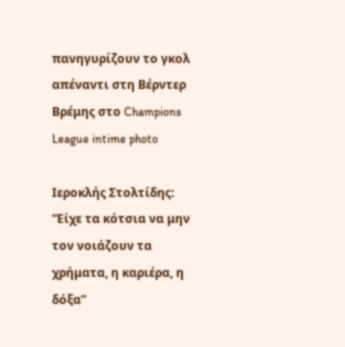πανηγυρίζουν το γκολ απέναντι στη Βέρντερ Βρέμης στο Champions League intime photo

Ιεροκλής Στολτίδης: “Είχε τα κότσια να μην τον νοιάζουν τα χρήματα, η καριέρα, η δόξα”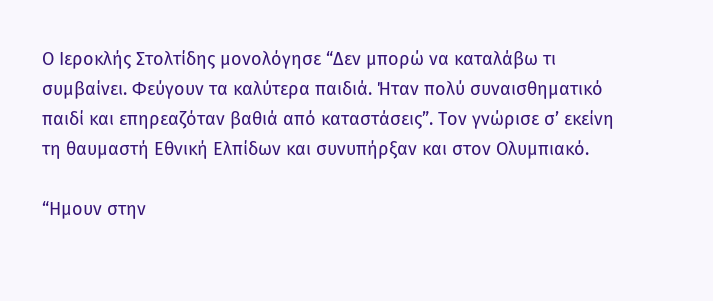Ο Ιεροκλής Στολτίδης μονολόγησε “Δεν μπορώ να καταλάβω τι συμβαίνει. Φεύγουν τα καλύτερα παιδιά. Ήταν πολύ συναισθηματικό παιδί και επηρεαζόταν βαθιά από καταστάσεις”. Τον γνώρισε σ’ εκείνη τη θαυμαστή Εθνική Ελπίδων και συνυπήρξαν και στον Ολυμπιακό.

“Ημουν στην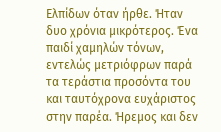Ελπίδων όταν ήρθε. Ήταν δυο χρόνια μικρότερος. Ένα παιδί χαμηλών τόνων, εντελώς μετριόφρων παρά τα τεράστια προσόντα του και ταυτόχρονα ευχάριστος στην παρέα. Ήρεμος και δεν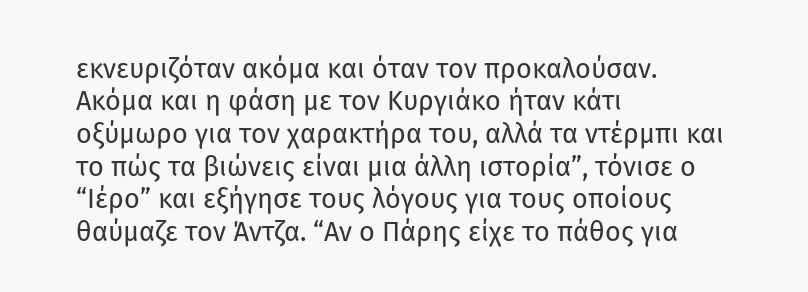εκνευριζόταν ακόμα και όταν τον προκαλούσαν. Ακόμα και η φάση με τον Κυργιάκο ήταν κάτι οξύμωρο για τον χαρακτήρα του, αλλά τα ντέρμπι και το πώς τα βιώνεις είναι μια άλλη ιστορία”, τόνισε ο “Ιέρο” και εξήγησε τους λόγους για τους οποίους θαύμαζε τον Άντζα. “Αν ο Πάρης είχε το πάθος για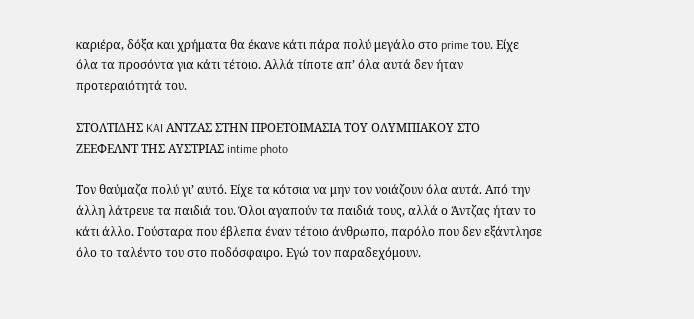καριέρα, δόξα και χρήματα θα έκανε κάτι πάρα πολύ μεγάλο στο prime του. Είχε όλα τα προσόντα για κάτι τέτοιο. Αλλά τίποτε απ’ όλα αυτά δεν ήταν προτεραιότητά του.

ΣΤΟΛΤΙΔΗΣ KAI ΑΝΤΖΑΣ ΣΤΗΝ ΠΡΟΕΤΟΙΜΑΣΙΑ ΤΟΥ ΟΛΥΜΠΙΑΚΟΥ ΣΤΟ ΖΕΕΦΕΛΝΤ ΤΗΣ ΑΥΣΤΡΙΑΣ intime photo

Τον θαύμαζα πολύ γι’ αυτό. Είχε τα κότσια να μην τον νοιάζουν όλα αυτά. Από την άλλη λάτρευε τα παιδιά του. Όλοι αγαπούν τα παιδιά τους, αλλά ο Άντζας ήταν το κάτι άλλο. Γούσταρα που έβλεπα έναν τέτοιο άνθρωπο, παρόλο που δεν εξάντλησε όλο το ταλέντο του στο ποδόσφαιρο. Εγώ τον παραδεχόμουν.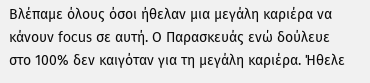Βλέπαμε όλους όσοι ήθελαν μια μεγάλη καριέρα να κάνουν focus σε αυτή. Ο Παρασκευάς ενώ δούλευε στο 100% δεν καιγόταν για τη μεγάλη καριέρα. Ήθελε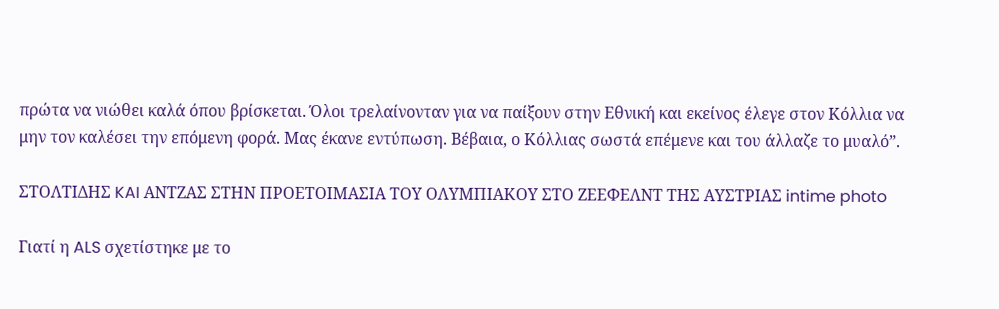πρώτα να νιώθει καλά όπου βρίσκεται. Όλοι τρελαίνονταν για να παίξουν στην Εθνική και εκείνος έλεγε στον Κόλλια να μην τον καλέσει την επόμενη φορά. Μας έκανε εντύπωση. Βέβαια, ο Κόλλιας σωστά επέμενε και του άλλαζε το μυαλό”.

ΣΤΟΛΤΙΔΗΣ KAI ΑΝΤΖΑΣ ΣΤΗΝ ΠΡΟΕΤΟΙΜΑΣΙΑ ΤΟΥ ΟΛΥΜΠΙΑΚΟΥ ΣΤΟ ΖΕΕΦΕΛΝΤ ΤΗΣ ΑΥΣΤΡΙΑΣ intime photo

Γιατί η ALS σχετίστηκε με το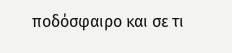ποδόσφαιρο και σε τι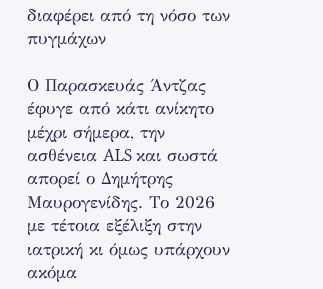διαφέρει από τη νόσο των πυγμάχων

Ο Παρασκευάς Άντζας έφυγε από κάτι ανίκητο μέχρι σήμερα, την ασθένεια ALS και σωστά απορεί ο Δημήτρης Μαυρογενίδης. Το 2026 με τέτοια εξέλιξη στην ιατρική κι όμως υπάρχουν ακόμα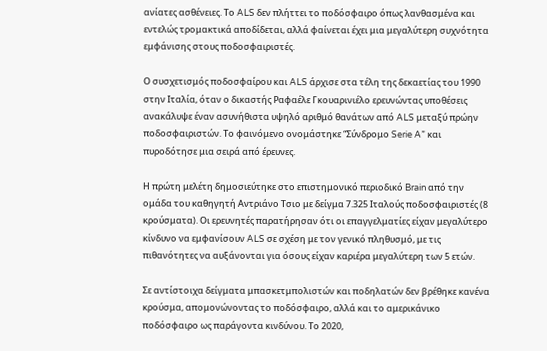ανίατες ασθένειες. Το ALS δεν πλήττει το ποδόσφαιρο όπως λανθασμένα και εντελώς τρομακτικά αποδίδεται, αλλά φαίνεται έχει μια μεγαλύτερη συχνότητα εμφάνισης στους ποδοσφαιριστές.

Ο συσχετισμός ποδοσφαίρου και ALS άρχισε στα τέλη της δεκαετίας του 1990 στην Ιταλία, όταν ο δικαστής Ραφαέλε Γκουαρινιέλο ερευνώντας υποθέσεις ανακάλυψε έναν ασυνήθιστα υψηλό αριθμό θανάτων από ALS μεταξύ πρώην ποδοσφαιριστών. Το φαινόμενο ονομάστηκε “Σύνδρομο Serie A” και πυροδότησε μια σειρά από έρευνες.

Η πρώτη μελέτη δημοσιεύτηκε στο επιστημονικό περιοδικό Brain από την ομάδα του καθηγητή Αντριάνο Τσιο με δείγμα 7.325 Ιταλούς ποδοσφαιριστές (8 κρούσματα). Οι ερευνητές παρατήρησαν ότι οι επαγγελματίες είχαν μεγαλύτερο κίνδυνο να εμφανίσουν ALS σε σχέση με τον γενικό πληθυσμό, με τις πιθανότητες να αυξάνονται για όσους είχαν καριέρα μεγαλύτερη των 5 ετών.

Σε αντίστοιχα δείγματα μπασκετμπολιστών και ποδηλατών δεν βρέθηκε κανένα κρούσμα, απομονώνοντας το ποδόσφαιρο, αλλά και το αμερικάνικο ποδόσφαιρο ως παράγοντα κινδύνου. Το 2020,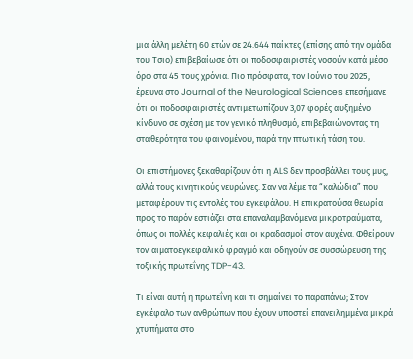μια άλλη μελέτη 60 ετών σε 24.644 παίκτες (επίσης από την ομάδα του Τσιο) επιβεβαίωσε ότι οι ποδοσφαιριστές νοσούν κατά μέσο όρο στα 45 τους χρόνια. Πιο πρόσφατα, τον Ιούνιο του 2025, έρευνα στο Journal of the Neurological Sciences επεσήμανε ότι οι ποδοσφαιριστές αντιμετωπίζουν 3,07 φορές αυξημένο κίνδυνο σε σχέση με τον γενικό πληθυσμό, επιβεβαιώνοντας τη σταθερότητα του φαινομένου, παρά την πτωτική τάση του.

Οι επιστήμονες ξεκαθαρίζουν ότι η ALS δεν προσβάλλει τους μυς, αλλά τους κινητικούς νευρώνες. Σαν να λέμε τα “καλώδια” που μεταφέρουν τις εντολές του εγκεφάλου. Η επικρατούσα θεωρία προς το παρόν εστιάζει στα επαναλαμβανόμενα μικροτραύματα, όπως οι πολλές κεφαλιές και οι κραδασμοί στον αυχένα. Φθείρουν τον αιματοεγκεφαλικό φραγμό και οδηγούν σε συσσώρευση της τοξικής πρωτεΐνης TDP-43.

Τι είναι αυτή η πρωτεΐνη και τι σημαίνει το παραπάνω; Στον εγκέφαλο των ανθρώπων που έχουν υποστεί επανειλημμένα μικρά χτυπήματα στο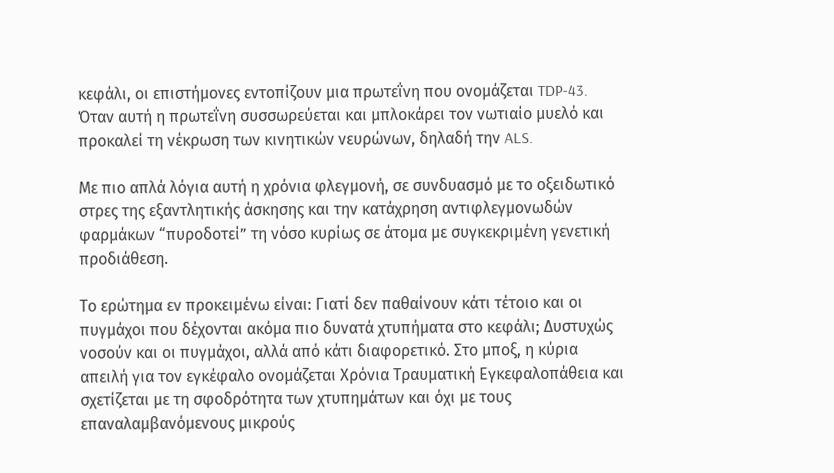κεφάλι, οι επιστήμονες εντοπίζουν μια πρωτεΐνη που ονομάζεται TDP-43. Όταν αυτή η πρωτεΐνη συσσωρεύεται και μπλοκάρει τον νωτιαίο μυελό και προκαλεί τη νέκρωση των κινητικών νευρώνων, δηλαδή την ALS.

Με πιο απλά λόγια αυτή η χρόνια φλεγμονή, σε συνδυασμό με το οξειδωτικό στρες της εξαντλητικής άσκησης και την κατάχρηση αντιφλεγμονωδών φαρμάκων “πυροδοτεί” τη νόσο κυρίως σε άτομα με συγκεκριμένη γενετική προδιάθεση.

Το ερώτημα εν προκειμένω είναι: Γιατί δεν παθαίνουν κάτι τέτοιο και οι πυγμάχοι που δέχονται ακόμα πιο δυνατά χτυπήματα στο κεφάλι; Δυστυχώς νοσούν και οι πυγμάχοι, αλλά από κάτι διαφορετικό. Στο μποξ, η κύρια απειλή για τον εγκέφαλο ονομάζεται Χρόνια Τραυματική Εγκεφαλοπάθεια και σχετίζεται με τη σφοδρότητα των χτυπημάτων και όχι με τους επαναλαμβανόμενους μικρούς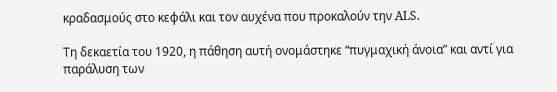κραδασμούς στο κεφάλι και τον αυχένα που προκαλούν την ALS.

Τη δεκαετία του 1920, η πάθηση αυτή ονομάστηκε “πυγμαχική άνοια” και αντί για παράλυση των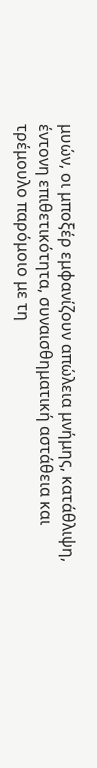μυών, οι μποξέρ εμφανίζουν απώλεια μνήμης, κατάθλιψη, έντονη επιθετικότητα, συναισθηματική αστάθεια και τρέμουλο παρόμοιο με τη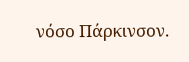νόσο Πάρκινσον.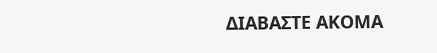ΔΙΑΒΑΣΤΕ ΑΚΟΜΑ